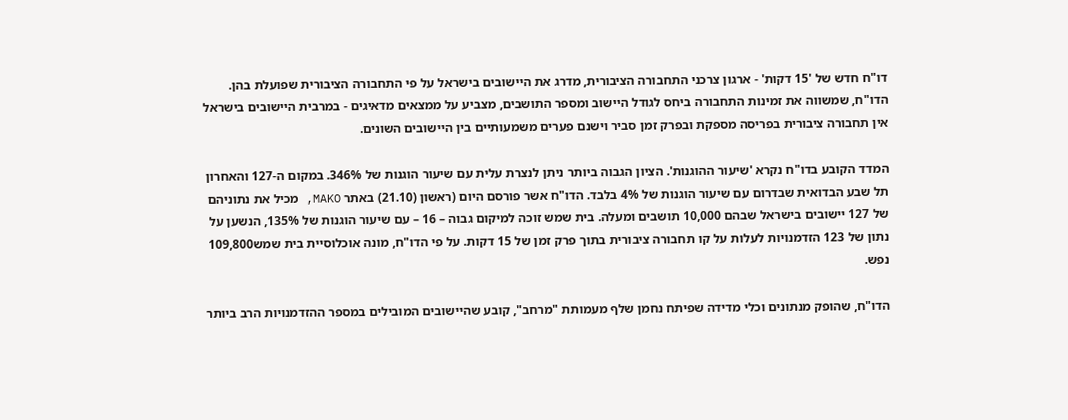דו"ח חדש של '15 דקות' - ארגון צרכני התחבורה הציבורית, מדרג את היישובים בישראל על פי התחבורה הציבורית שפועלת בהן. הדו"ח, שמשווה את זמינות התחבורה ביחס לגודל היישוב ומספר התושבים, מצביע על ממצאים מדאיגים - במרבית היישובים בישראל אין תחבורה ציבורית בפריסה מספקת ובפרק זמן סביר וישנם פערים משמעותיים בין היישובים השונים.

המדד הקובע בדו"ח נקרא 'שיעור ההוגנות'. הציון הגבוה ביותר ניתן לנצרת עלית עם שיעור הוגנות של 346%. במקום ה-127 והאחרון תל שבע הבדואית שבדרום עם שיעור הוגנות של 4% בלבד. הדו"ח אשר פורסם היום (ראשון (21.10) באתר MAKO, מכיל את נתוניהם של 127 יישובים בישראל שבהם 10,000 תושבים ומעלה. בית שמש זוכה למיקום גבוה – 16 – עם שיעור הוגנות של 135%, הנשען על נתון של 123 הזדמנויות לעלות על קו תחבורה ציבורית בתוך פרק זמן של 15 דקות. על פי הדו"ח, מונה אוכלוסיית בית שמש109,800 נפש.

הדו"ח, שהופק מנתונים וכלי מדידה שפיתח נחמן שלף מעמותת "מרחב", קובע שהיישובים המובילים במספר ההזדמנויות הרב ביותר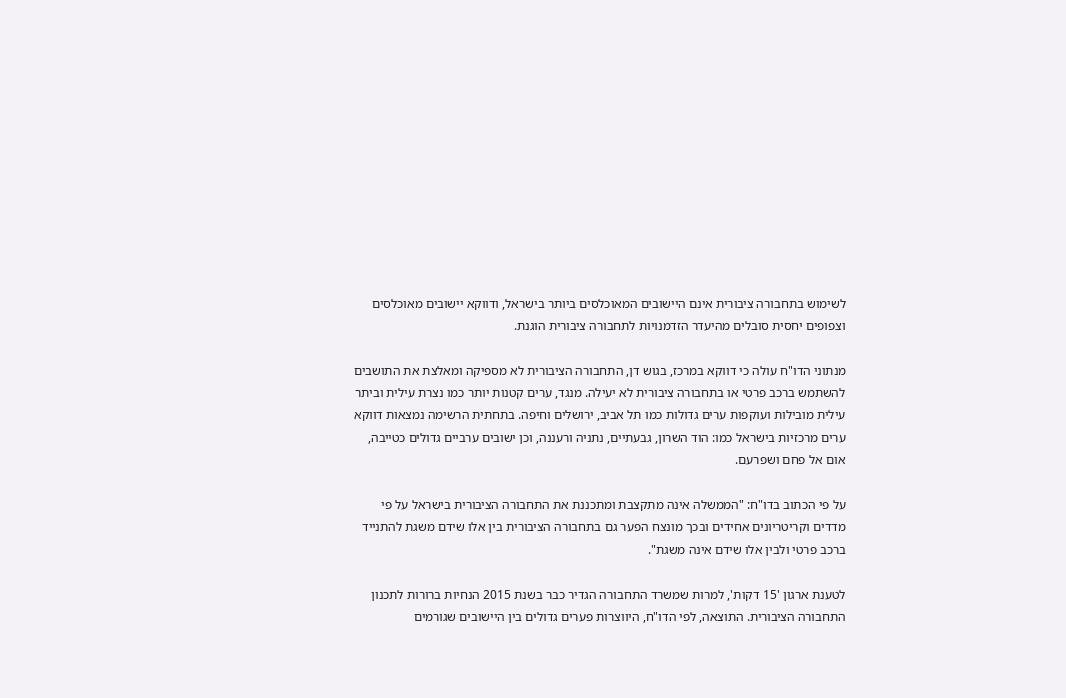לשימוש בתחבורה ציבורית אינם היישובים המאוכלסים ביותר בישראל, ודווקא יישובים מאוכלסים וצפופים יחסית סובלים מהיעדר הזדמנויות לתחבורה ציבורית הוגנת.

מנתוני הדו"ח עולה כי דווקא במרכז, בגוש דן, התחבורה הציבורית לא מספיקה ומאלצת את התושבים להשתמש ברכב פרטי או בתחבורה ציבורית לא יעילה. מנגד, ערים קטנות יותר כמו נצרת עילית וביתר עילית מובילות ועוקפות ערים גדולות כמו תל אביב, ירושלים וחיפה. בתחתית הרשימה נמצאות דווקא ערים מרכזיות בישראל כמו: הוד השרון, גבעתיים, נתניה ורעננה, וכן ישובים ערביים גדולים כטייבה, אום אל פחם ושפרעם.

על פי הכתוב בדו"ח: "הממשלה אינה מתקצבת ומתכננת את התחבורה הציבורית בישראל על פי מדדים וקריטריונים אחידים ובכך מונצח הפער גם בתחבורה הציבורית בין אלו שידם משגת להתנייד ברכב פרטי ולבין אלו שידם אינה משגת".

לטענת ארגון '15 דקות', למרות שמשרד התחבורה הגדיר כבר בשנת 2015 הנחיות ברורות לתכנון התחבורה הציבורית. התוצאה, לפי הדו"ח, היווצרות פערים גדולים בין היישובים שגורמים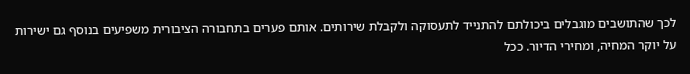לכך שהתושבים מוגבלים ביכולתם להתנייד לתעסוקה ולקבלת שירותים. אותם פערים בתחבורה הציבורית משפיעים בנוסף גם ישירות על יוקר המחיה, ומחירי הדיור. ככל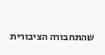שהתחבורה הציבורית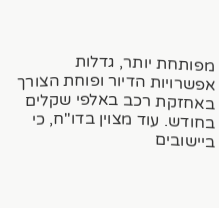מפותחת יותר, גדלות אפשרויות הדיור ופוחת הצורך באחזקת רכב באלפי שקלים בחודש. עוד מצוין בדו"ח, כי ביישובים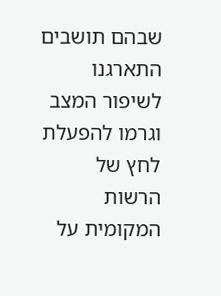שבהם תושבים התארגנו לשיפור המצב וגרמו להפעלת לחץ של הרשות המקומית על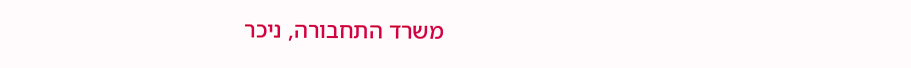משרד התחבורה, ניכר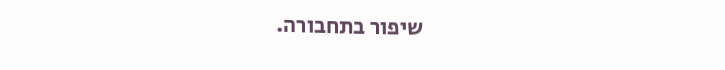שיפור בתחבורה.